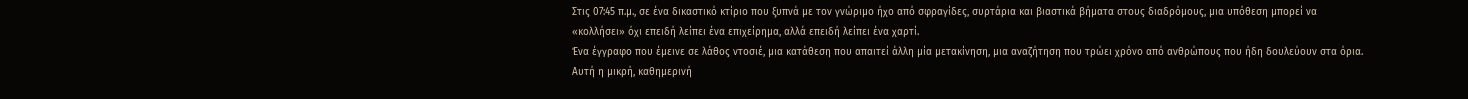Στις 07:45 π.μ., σε ένα δικαστικό κτίριο που ξυπνά με τον γνώριμο ήχο από σφραγίδες, συρτάρια και βιαστικά βήματα στους διαδρόμους, μια υπόθεση μπορεί να «κολλήσει» όχι επειδή λείπει ένα επιχείρημα, αλλά επειδή λείπει ένα χαρτί.
Ένα έγγραφο που έμεινε σε λάθος ντοσιέ, μια κατάθεση που απαιτεί άλλη μία μετακίνηση, μια αναζήτηση που τρώει χρόνο από ανθρώπους που ήδη δουλεύουν στα όρια. Αυτή η μικρή, καθημερινή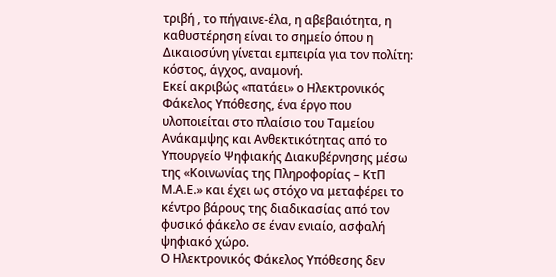τριβή , το πήγαινε-έλα, η αβεβαιότητα, η καθυστέρηση είναι το σημείο όπου η Δικαιοσύνη γίνεται εμπειρία για τον πολίτη: κόστος, άγχος, αναμονή.
Εκεί ακριβώς «πατάει» ο Ηλεκτρονικός Φάκελος Υπόθεσης, ένα έργο που υλοποιείται στο πλαίσιο του Ταμείου Ανάκαμψης και Ανθεκτικότητας από το Υπουργείο Ψηφιακής Διακυβέρνησης μέσω της «Κοινωνίας της Πληροφορίας – ΚτΠ Μ.Α.Ε.» και έχει ως στόχο να μεταφέρει το κέντρο βάρους της διαδικασίας από τον φυσικό φάκελο σε έναν ενιαίο, ασφαλή ψηφιακό χώρο.
Ο Ηλεκτρονικός Φάκελος Υπόθεσης δεν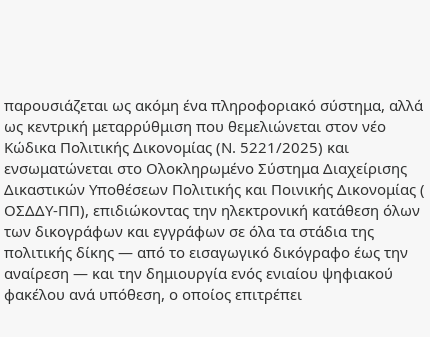παρουσιάζεται ως ακόμη ένα πληροφοριακό σύστημα, αλλά ως κεντρική μεταρρύθμιση που θεμελιώνεται στον νέο Κώδικα Πολιτικής Δικονομίας (Ν. 5221/2025) και ενσωματώνεται στο Ολοκληρωμένο Σύστημα Διαχείρισης Δικαστικών Υποθέσεων Πολιτικής και Ποινικής Δικονομίας ( ΟΣΔΔΥ-ΠΠ), επιδιώκοντας την ηλεκτρονική κατάθεση όλων των δικογράφων και εγγράφων σε όλα τα στάδια της πολιτικής δίκης — από το εισαγωγικό δικόγραφο έως την αναίρεση — και την δημιουργία ενός ενιαίου ψηφιακού φακέλου ανά υπόθεση, ο οποίος επιτρέπει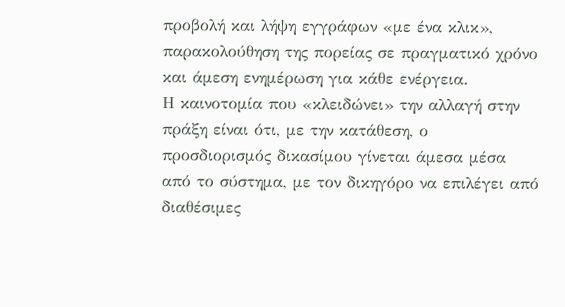προβολή και λήψη εγγράφων «με ένα κλικ», παρακολούθηση της πορείας σε πραγματικό χρόνο και άμεση ενημέρωση για κάθε ενέργεια.
Η καινοτομία που «κλειδώνει» την αλλαγή στην πράξη είναι ότι, με την κατάθεση, ο προσδιορισμός δικασίμου γίνεται άμεσα μέσα από το σύστημα, με τον δικηγόρο να επιλέγει από διαθέσιμες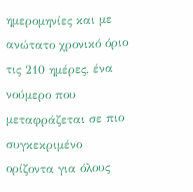ημερομηνίες και με ανώτατο χρονικό όριο τις 210 ημέρες, ένα νούμερο που μεταφράζεται σε πιο συγκεκριμένο ορίζοντα για όλους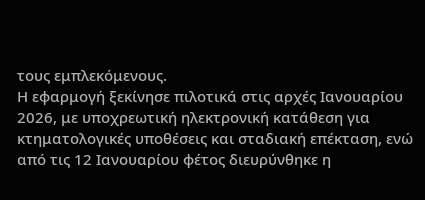τους εμπλεκόμενους.
Η εφαρμογή ξεκίνησε πιλοτικά στις αρχές Ιανουαρίου 2026, με υποχρεωτική ηλεκτρονική κατάθεση για κτηματολογικές υποθέσεις και σταδιακή επέκταση, ενώ από τις 12 Ιανουαρίου φέτος διευρύνθηκε η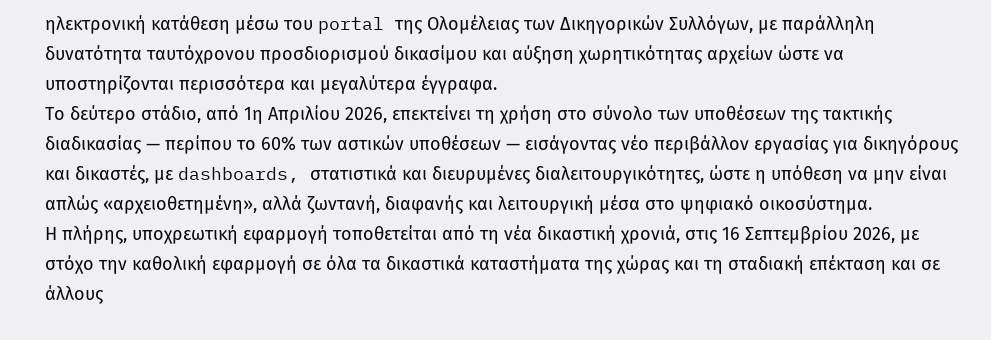ηλεκτρονική κατάθεση μέσω του portal της Ολομέλειας των Δικηγορικών Συλλόγων, με παράλληλη δυνατότητα ταυτόχρονου προσδιορισμού δικασίμου και αύξηση χωρητικότητας αρχείων ώστε να υποστηρίζονται περισσότερα και μεγαλύτερα έγγραφα.
Το δεύτερο στάδιο, από 1η Απριλίου 2026, επεκτείνει τη χρήση στο σύνολο των υποθέσεων της τακτικής διαδικασίας — περίπου το 60% των αστικών υποθέσεων — εισάγοντας νέο περιβάλλον εργασίας για δικηγόρους και δικαστές, με dashboards, στατιστικά και διευρυμένες διαλειτουργικότητες, ώστε η υπόθεση να μην είναι απλώς «αρχειοθετημένη», αλλά ζωντανή, διαφανής και λειτουργική μέσα στο ψηφιακό οικοσύστημα.
Η πλήρης, υποχρεωτική εφαρμογή τοποθετείται από τη νέα δικαστική χρονιά, στις 16 Σεπτεμβρίου 2026, με στόχο την καθολική εφαρμογή σε όλα τα δικαστικά καταστήματα της χώρας και τη σταδιακή επέκταση και σε άλλους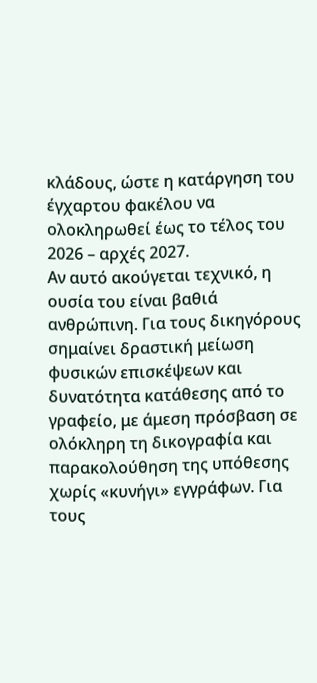κλάδους, ώστε η κατάργηση του έγχαρτου φακέλου να ολοκληρωθεί έως το τέλος του 2026 – αρχές 2027.
Αν αυτό ακούγεται τεχνικό, η ουσία του είναι βαθιά ανθρώπινη. Για τους δικηγόρους σημαίνει δραστική μείωση φυσικών επισκέψεων και δυνατότητα κατάθεσης από το γραφείο, με άμεση πρόσβαση σε ολόκληρη τη δικογραφία και παρακολούθηση της υπόθεσης χωρίς «κυνήγι» εγγράφων. Για τους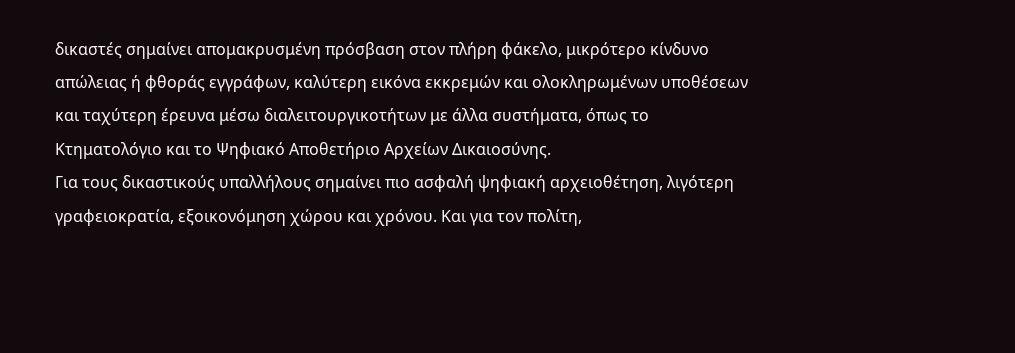δικαστές σημαίνει απομακρυσμένη πρόσβαση στον πλήρη φάκελο, μικρότερο κίνδυνο απώλειας ή φθοράς εγγράφων, καλύτερη εικόνα εκκρεμών και ολοκληρωμένων υποθέσεων και ταχύτερη έρευνα μέσω διαλειτουργικοτήτων με άλλα συστήματα, όπως το Κτηματολόγιο και το Ψηφιακό Αποθετήριο Αρχείων Δικαιοσύνης.
Για τους δικαστικούς υπαλλήλους σημαίνει πιο ασφαλή ψηφιακή αρχειοθέτηση, λιγότερη γραφειοκρατία, εξοικονόμηση χώρου και χρόνου. Και για τον πολίτη,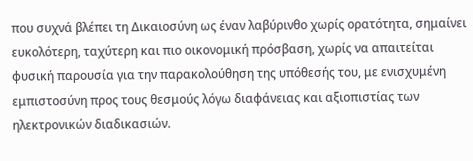που συχνά βλέπει τη Δικαιοσύνη ως έναν λαβύρινθο χωρίς ορατότητα, σημαίνει ευκολότερη, ταχύτερη και πιο οικονομική πρόσβαση, χωρίς να απαιτείται φυσική παρουσία για την παρακολούθηση της υπόθεσής του, με ενισχυμένη εμπιστοσύνη προς τους θεσμούς λόγω διαφάνειας και αξιοπιστίας των ηλεκτρονικών διαδικασιών.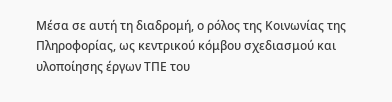Μέσα σε αυτή τη διαδρομή, ο ρόλος της Κοινωνίας της Πληροφορίας, ως κεντρικού κόμβου σχεδιασμού και υλοποίησης έργων ΤΠΕ του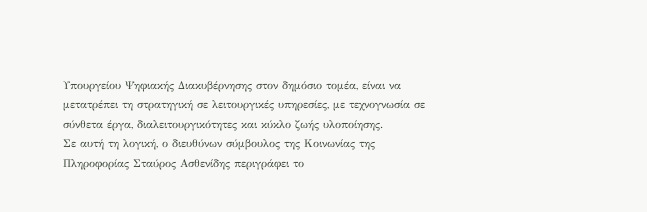Υπουργείου Ψηφιακής Διακυβέρνησης στον δημόσιο τομέα, είναι να μετατρέπει τη στρατηγική σε λειτουργικές υπηρεσίες, με τεχνογνωσία σε σύνθετα έργα, διαλειτουργικότητες και κύκλο ζωής υλοποίησης.
Σε αυτή τη λογική, ο διευθύνων σύμβουλος της Κοινωνίας της Πληροφορίας Σταύρος Ασθενίδης περιγράφει το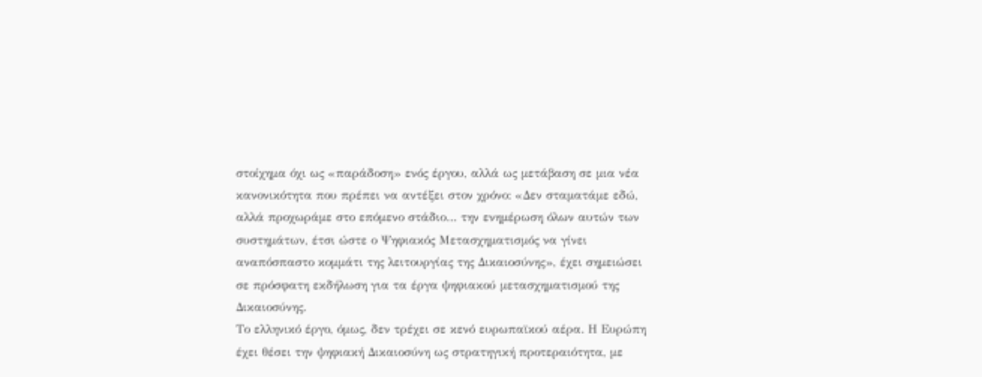στοίχημα όχι ως «παράδοση» ενός έργου, αλλά ως μετάβαση σε μια νέα κανονικότητα που πρέπει να αντέξει στον χρόνο: «Δεν σταματάμε εδώ, αλλά προχωράμε στο επόμενο στάδιο… την ενημέρωση όλων αυτών των συστημάτων, έτσι ώστε ο Ψηφιακός Μετασχηματισμός να γίνει αναπόσπαστο κομμάτι της λειτουργίας της Δικαιοσύνης», έχει σημειώσει σε πρόσφατη εκδήλωση για τα έργα ψηφιακού μετασχηματισμού της Δικαιοσύνης.
Το ελληνικό έργο, όμως, δεν τρέχει σε κενό ευρωπαϊκού αέρα. Η Ευρώπη έχει θέσει την ψηφιακή Δικαιοσύνη ως στρατηγική προτεραιότητα, με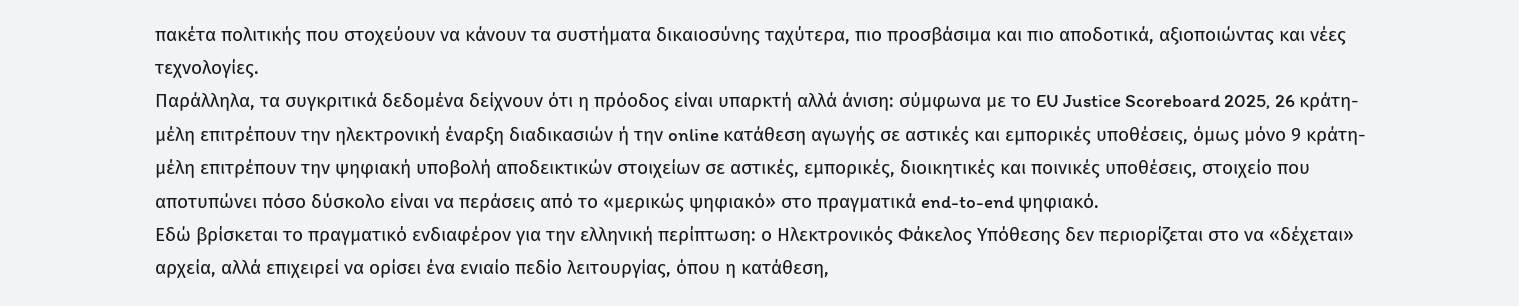πακέτα πολιτικής που στοχεύουν να κάνουν τα συστήματα δικαιοσύνης ταχύτερα, πιο προσβάσιμα και πιο αποδοτικά, αξιοποιώντας και νέες τεχνολογίες.
Παράλληλα, τα συγκριτικά δεδομένα δείχνουν ότι η πρόοδος είναι υπαρκτή αλλά άνιση: σύμφωνα με το EU Justice Scoreboard 2025, 26 κράτη-μέλη επιτρέπουν την ηλεκτρονική έναρξη διαδικασιών ή την online κατάθεση αγωγής σε αστικές και εμπορικές υποθέσεις, όμως μόνο 9 κράτη-μέλη επιτρέπουν την ψηφιακή υποβολή αποδεικτικών στοιχείων σε αστικές, εμπορικές, διοικητικές και ποινικές υποθέσεις, στοιχείο που αποτυπώνει πόσο δύσκολο είναι να περάσεις από το «μερικώς ψηφιακό» στο πραγματικά end-to-end ψηφιακό.
Εδώ βρίσκεται το πραγματικό ενδιαφέρον για την ελληνική περίπτωση: ο Ηλεκτρονικός Φάκελος Υπόθεσης δεν περιορίζεται στο να «δέχεται» αρχεία, αλλά επιχειρεί να ορίσει ένα ενιαίο πεδίο λειτουργίας, όπου η κατάθεση,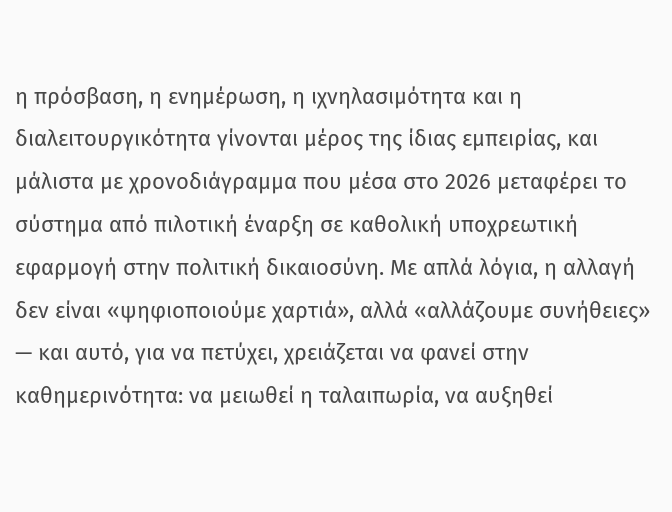η πρόσβαση, η ενημέρωση, η ιχνηλασιμότητα και η διαλειτουργικότητα γίνονται μέρος της ίδιας εμπειρίας, και μάλιστα με χρονοδιάγραμμα που μέσα στο 2026 μεταφέρει το σύστημα από πιλοτική έναρξη σε καθολική υποχρεωτική εφαρμογή στην πολιτική δικαιοσύνη. Με απλά λόγια, η αλλαγή δεν είναι «ψηφιοποιούμε χαρτιά», αλλά «αλλάζουμε συνήθειες» — και αυτό, για να πετύχει, χρειάζεται να φανεί στην καθημερινότητα: να μειωθεί η ταλαιπωρία, να αυξηθεί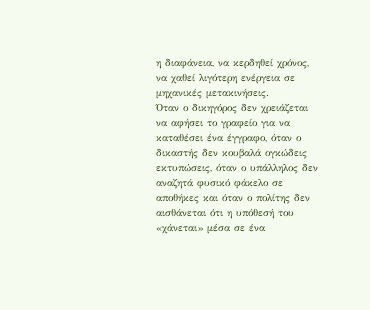η διαφάνεια, να κερδηθεί χρόνος, να χαθεί λιγότερη ενέργεια σε μηχανικές μετακινήσεις.
Όταν ο δικηγόρος δεν χρειάζεται να αφήσει το γραφείο για να καταθέσει ένα έγγραφο, όταν ο δικαστής δεν κουβαλά ογκώδεις εκτυπώσεις, όταν ο υπάλληλος δεν αναζητά φυσικό φάκελο σε αποθήκες και όταν ο πολίτης δεν αισθάνεται ότι η υπόθεσή του «χάνεται» μέσα σε ένα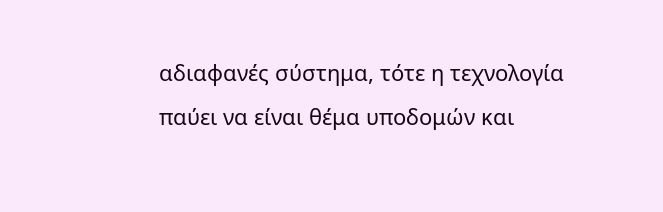αδιαφανές σύστημα, τότε η τεχνολογία παύει να είναι θέμα υποδομών και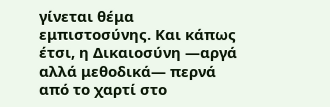γίνεται θέμα εμπιστοσύνης. Και κάπως έτσι, η Δικαιοσύνη —αργά αλλά μεθοδικά— περνά από το χαρτί στο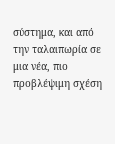σύστημα, και από την ταλαιπωρία σε μια νέα, πιο προβλέψιμη σχέση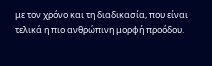με τον χρόνο και τη διαδικασία, που είναι τελικά η πιο ανθρώπινη μορφή προόδου.